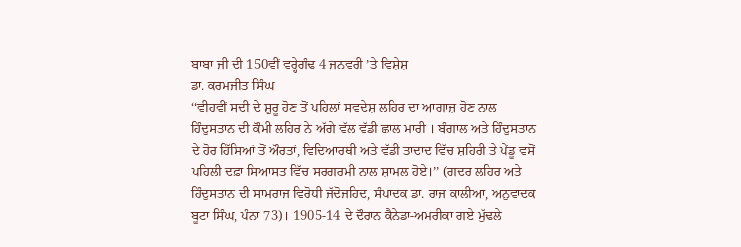ਬਾਬਾ ਜੀ ਦੀ 150ਵੀਂ ਵਰ੍ਹੇਗੰਢ 4 ਜਨਵਰੀ ’ਤੇ ਵਿਸ਼ੇਸ਼
ਡਾ. ਕਰਮਜੀਤ ਸਿੰਘ
‘‘ਵੀਹਵੀਂ ਸਦੀ ਦੇ ਸ਼ੁਰੂ ਹੋਣ ਤੋਂ ਪਹਿਲਾਂ ਸਵਦੇਸ਼ ਲਹਿਰ ਦਾ ਆਗਾਜ਼ ਹੋਣ ਨਾਲ ਹਿੰਦੁਸਤਾਨ ਦੀ ਕੌਮੀ ਲਹਿਰ ਨੇ ਅੱਗੇ ਵੱਲ ਵੱਡੀ ਛਾਲ ਮਾਰੀ । ਬੰਗਾਲ ਅਤੇ ਹਿੰਦੁਸਤਾਨ ਦੇ ਹੋਰ ਹਿੱਸਿਆਂ ਤੋਂ ਔਰਤਾਂ, ਵਿਦਿਆਰਥੀ ਅਤੇ ਵੱਡੀ ਤਾਦਾਦ ਵਿੱਚ ਸ਼ਹਿਰੀ ਤੇ ਪੇਂਡੂ ਵਸੋਂ ਪਹਿਲੀ ਦਫ਼ਾ ਸਿਆਸਤ ਵਿੱਚ ਸਰਗਰਮੀ ਨਾਲ ਸ਼ਾਮਲ ਹੋਏ।’’ (ਗਦਰ ਲਹਿਰ ਅਤੇ ਹਿੰਦੁਸਤਾਨ ਦੀ ਸਾਮਰਾਜ ਵਿਰੋਧੀ ਜੱਦੋਜਹਿਦ, ਸੰਪਾਦਕ ਡਾ. ਰਾਜ ਕਾਲੀਆ, ਅਨੁਵਾਦਕ ਬੂਟਾ ਸਿੰਘ, ਪੰਨਾ 73)। 1905-14 ਦੇ ਦੌਰਾਨ ਕੈਨੇਡਾ-ਅਮਰੀਕਾ ਗਏ ਮੁੱਢਲੇ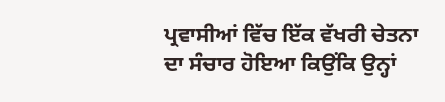ਪ੍ਰਵਾਸੀਆਂ ਵਿੱਚ ਇੱਕ ਵੱਖਰੀ ਚੇਤਨਾ ਦਾ ਸੰਚਾਰ ਹੋਇਆ ਕਿਉਂਕਿ ਉਨ੍ਹਾਂ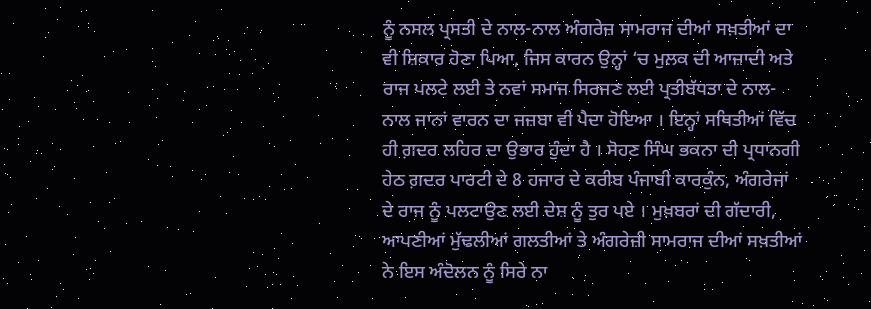ਨੂੰ ਨਸਲ ਪ੍ਰਸਤੀ ਦੇ ਨਾਲ-ਨਾਲ ਅੰਗਰੇਜ਼ ਸਾਮਰਾਜ ਦੀਆਂ ਸਖ਼ਤੀਆਂ ਦਾ ਵੀ ਸ਼ਿਕਾਰ ਹੋਣਾ ਪਿਆ, ਜਿਸ ਕਾਰਨ ਉਨ੍ਹਾਂ ‘ਚ ਮੁਲਕ ਦੀ ਆਜ਼ਾਦੀ ਅਤੇ ਰਾਜ ਪਲਟੇ ਲਈ ਤੇ ਨਵਾਂ ਸਮਾਜ ਸਿਰਜਣ ਲਈ ਪ੍ਰਤੀਬੱਧਤਾ ਦੇ ਨਾਲ-ਨਾਲ ਜਾਨਾਂ ਵਾਰਨ ਦਾ ਜਜ਼ਬਾ ਵੀ ਪੈਦਾ ਹੋਇਆ । ਇਨ੍ਹਾਂ ਸਥਿਤੀਆਂ ਵਿੱਚ ਹੀ ਗ਼ਦਰ ਲਹਿਰ ਦਾ ਉਭਾਰ ਹੁੰਦਾ ਹੈ । ਸੋਹਣ ਸਿੰਘ ਭਕਨਾ ਦੀ ਪ੍ਰਧਾਨਗੀ ਹੇਠ ਗ਼ਦਰ ਪਾਰਟੀ ਦੇ 8 ਹਜਾਰ ਦੇ ਕਰੀਬ ਪੰਜਾਬੀ ਕਾਰਕੁੰਨ, ਅੰਗਰੇਜਾਂ ਦੇ ਰਾਜ ਨੂੰ ਪਲਟਾਉਣ ਲਈ ਦੇਸ਼ ਨੂੰ ਤੁਰ ਪਏ । ਮੁਖ਼ਬਰਾਂ ਦੀ ਗੱਦਾਰੀ, ਆਪਣੀਆਂ ਮੁੱਢਲੀਆਂ ਗਲਤੀਆਂ ਤੇ ਅੰਗਰੇਜ਼ੀ ਸਾਮਰਾਜ ਦੀਆਂ ਸਖ਼ਤੀਆਂ ਨੇ ਇਸ ਅੰਦੋਲਨ ਨੂੰ ਸਿਰੇ ਨਾ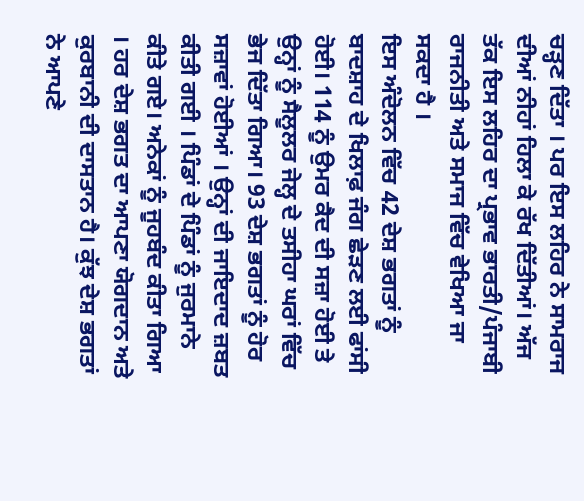ਚੜ੍ਹਣ ਦਿੱਤਾ । ਪਰ ਇਸ ਲਹਿਰ ਨੇ ਸਾਮਰਾਜ ਦੀਆਂ ਨੀਹਾਂ ਹਿਲਾ ਕੇ ਰੱਖ ਦਿੱਤੀਆਂ। ਅੱਜ ਤੱਕ ਇਸ ਲਹਿਰ ਦਾ ਪ੍ਰਭਾਵ ਭਾਰਤੀ/ਪੰਜਾਬੀ ਰਾਜਨੀਤੀ ਅਤੇ ਸਮਾਜ ਵਿੱਚ ਵੇਖਿਆ ਜਾ ਸਕਦਾ ਹੈ ।
ਇਸ ਅੰਦੋਲਨ ਵਿੱਚ 42 ਦੇਸ਼ ਭਗਤਾਂ ਨੂੰ ਬਾਦਸ਼ਾਹ ਦੇ ਖਿਲਾਫ਼ ਜੰਗ ਛੇੜਣ ਲਈ ਫਾਂਸੀ ਹੋਈ। 114 ਨੂੰ ਉਮਰ ਕੈਦ ਦੀ ਸਜ਼ਾ ਹੋਈ ਤੇ ਉਨ੍ਹਾਂ ਨੂੰ ਸੈਲੂਲਰ ਜੇਲ੍ਹ ਦੇ ਤਸੀਹਾ ਘਰਾਂ ਵਿੱਚ ਭੇਜ ਦਿੱਤਾ ਗਿਆ। 93 ਦੇਸ਼ ਭਗਤਾਂ ਨੂੰ ਹੋਰ ਸਜ਼ਾਵਾਂ ਹੋਈਆਂ । ਉਨ੍ਹਾਂ ਦੀ ਜਾਇਦਾਦ ਜ਼ਬਤ ਕੀਤੀ ਗਈ । ਪਿੰਡਾਂ ਦੇ ਪਿੰਡਾਂ ਨੂੰ ਜੁਰਮਾਨੇ ਕੀਤੇ ਗਏ। ਅਨੇਕਾਂ ਨੂੰ ਜੂਹਬੰਦ ਕੀਤਾ ਗਿਆ । ਹਰ ਦੇਸ਼ ਭਗਤ ਦਾ ਆਪਣਾ ਯੋਗਦਾਨ ਅਤੇ ਕੁਰਬਾਨੀ ਦੀ ਦਾਸਤਾਨ ਹੈ। ਕੁੱਝ ਦੇਸ਼ ਭਗਤਾਂ ਨੇ ਆਪਣੇ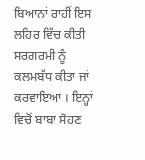ਬਿਆਨਾਂ ਰਾਹੀਂ ਇਸ ਲਹਿਰ ਵਿੱਚ ਕੀਤੀ ਸਰਗਰਮੀ ਨੂੰ ਕਲਮਬੱਧ ਕੀਤਾ ਜਾਂ ਕਰਵਾਇਆ । ਇਨ੍ਹਾਂ ਵਿਚੋਂ ਬਾਬਾ ਸੋਹਣ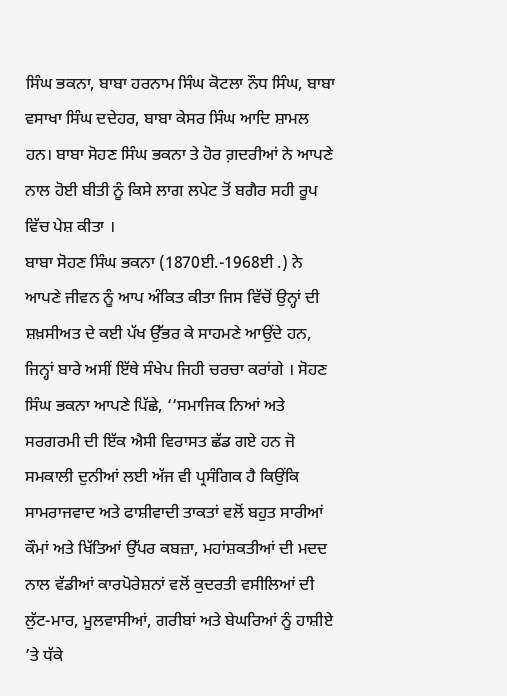ਸਿੰਘ ਭਕਨਾ, ਬਾਬਾ ਹਰਨਾਮ ਸਿੰਘ ਕੋਟਲਾ ਨੌਧ ਸਿੰਘ, ਬਾਬਾ ਵਸਾਖਾ ਸਿੰਘ ਦਦੇਹਰ, ਬਾਬਾ ਕੇਸਰ ਸਿੰਘ ਆਦਿ ਸ਼ਾਮਲ ਹਨ। ਬਾਬਾ ਸੋਹਣ ਸਿੰਘ ਭਕਨਾ ਤੇ ਹੋਰ ਗ਼ਦਰੀਆਂ ਨੇ ਆਪਣੇ ਨਾਲ ਹੋਈ ਬੀਤੀ ਨੂੰ ਕਿਸੇ ਲਾਗ ਲਪੇਟ ਤੋਂ ਬਗੈਰ ਸਹੀ ਰੂਪ ਵਿੱਚ ਪੇਸ਼ ਕੀਤਾ ।
ਬਾਬਾ ਸੋਹਣ ਸਿੰਘ ਭਕਨਾ (1870ਈ.-1968ਈ .) ਨੇ ਆਪਣੇ ਜੀਵਨ ਨੂੰ ਆਪ ਅੰਕਿਤ ਕੀਤਾ ਜਿਸ ਵਿੱਚੋਂ ਉਨ੍ਹਾਂ ਦੀ ਸ਼ਖ਼ਸੀਅਤ ਦੇ ਕਈ ਪੱਖ ਉੱਭਰ ਕੇ ਸਾਹਮਣੇ ਆਉਂਦੇ ਹਨ, ਜਿਨ੍ਹਾਂ ਬਾਰੇ ਅਸੀਂ ਇੱਥੇ ਸੰਖੇਪ ਜਿਹੀ ਚਰਚਾ ਕਰਾਂਗੇ । ਸੋਹਣ ਸਿੰਘ ਭਕਨਾ ਆਪਣੇ ਪਿੱਛੇ, ‘‘ਸਮਾਜਿਕ ਨਿਆਂ ਅਤੇ ਸਰਗਰਮੀ ਦੀ ਇੱਕ ਐਸੀ ਵਿਰਾਸਤ ਛੱਡ ਗਏ ਹਨ ਜੋ ਸਮਕਾਲੀ ਦੁਨੀਆਂ ਲਈ ਅੱਜ ਵੀ ਪ੍ਰਸੰਗਿਕ ਹੈ ਕਿਉਂਕਿ ਸਾਮਰਾਜਵਾਦ ਅਤੇ ਫਾਸ਼ੀਵਾਦੀ ਤਾਕਤਾਂ ਵਲੋਂ ਬਹੁਤ ਸਾਰੀਆਂ ਕੌਮਾਂ ਅਤੇ ਖਿੱਤਿਆਂ ਉੱਪਰ ਕਬਜ਼ਾ, ਮਹਾਂਸ਼ਕਤੀਆਂ ਦੀ ਮਦਦ ਨਾਲ ਵੱਡੀਆਂ ਕਾਰਪੋਰੇਸ਼ਨਾਂ ਵਲੋਂ ਕੁਦਰਤੀ ਵਸੀਲਿਆਂ ਦੀ ਲੁੱਟ-ਮਾਰ, ਮੂਲਵਾਸੀਆਂ, ਗਰੀਬਾਂ ਅਤੇ ਬੇਘਰਿਆਂ ਨੂੰ ਹਾਸ਼ੀਏ ’ਤੇ ਧੱਕੇ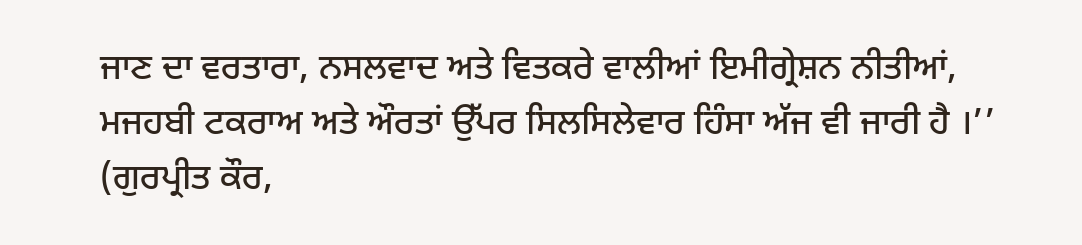ਜਾਣ ਦਾ ਵਰਤਾਰਾ, ਨਸਲਵਾਦ ਅਤੇ ਵਿਤਕਰੇ ਵਾਲੀਆਂ ਇਮੀਗ੍ਰੇਸ਼ਨ ਨੀਤੀਆਂ, ਮਜਹਬੀ ਟਕਰਾਅ ਅਤੇ ਔਰਤਾਂ ਉੱਪਰ ਸਿਲਸਿਲੇਵਾਰ ਹਿੰਸਾ ਅੱਜ ਵੀ ਜਾਰੀ ਹੈ ।’’ (ਗੁਰਪ੍ਰੀਤ ਕੌਰ,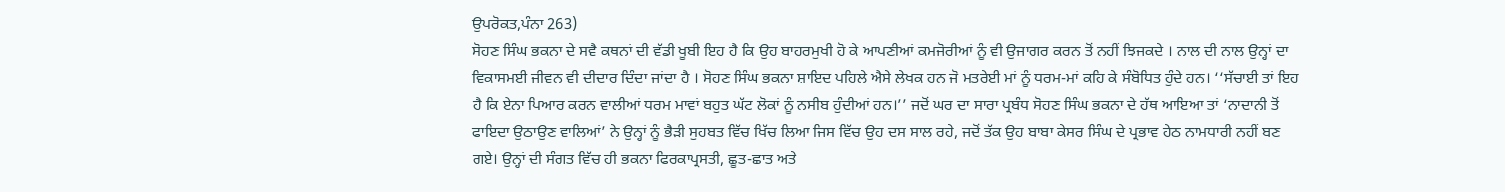ਉਪਰੋਕਤ,ਪੰਨਾ 263)
ਸੋਹਣ ਸਿੰਘ ਭਕਨਾ ਦੇ ਸਵੈ ਕਥਨਾਂ ਦੀ ਵੱਡੀ ਖੂਬੀ ਇਹ ਹੈ ਕਿ ਉਹ ਬਾਹਰਮੁਖੀ ਹੋ ਕੇ ਆਪਣੀਆਂ ਕਮਜੋਰੀਆਂ ਨੂੰ ਵੀ ਉਜਾਗਰ ਕਰਨ ਤੋਂ ਨਹੀਂ ਝਿਜਕਦੇ । ਨਾਲ ਦੀ ਨਾਲ ਉਨ੍ਹਾਂ ਦਾ ਵਿਕਾਸਮਈ ਜੀਵਨ ਵੀ ਦੀਦਾਰ ਦਿੰਦਾ ਜਾਂਦਾ ਹੈ । ਸੋਹਣ ਸਿੰਘ ਭਕਨਾ ਸ਼ਾਇਦ ਪਹਿਲੇ ਐਸੇ ਲੇਖਕ ਹਨ ਜੋ ਮਤਰੇਈ ਮਾਂ ਨੂੰ ਧਰਮ-ਮਾਂ ਕਹਿ ਕੇ ਸੰਬੋਧਿਤ ਹੁੰਦੇ ਹਨ। ‘‘ਸੱਚਾਈ ਤਾਂ ਇਹ ਹੈ ਕਿ ਏਨਾ ਪਿਆਰ ਕਰਨ ਵਾਲੀਆਂ ਧਰਮ ਮਾਵਾਂ ਬਹੁਤ ਘੱਟ ਲੋਕਾਂ ਨੂੰ ਨਸੀਬ ਹੁੰਦੀਆਂ ਹਨ।’’ ਜਦੋਂ ਘਰ ਦਾ ਸਾਰਾ ਪ੍ਰਬੰਧ ਸੋਹਣ ਸਿੰਘ ਭਕਨਾ ਦੇ ਹੱਥ ਆਇਆ ਤਾਂ ‘ਨਾਦਾਨੀ ਤੋਂ ਫਾਇਦਾ ਉਠਾਉਣ ਵਾਲਿਆਂ’ ਨੇ ਉਨ੍ਹਾਂ ਨੂੰ ਭੈੜੀ ਸੁਹਬਤ ਵਿੱਚ ਖਿੱਚ ਲਿਆ ਜਿਸ ਵਿੱਚ ਉਹ ਦਸ ਸਾਲ ਰਹੇ, ਜਦੋਂ ਤੱਕ ਉਹ ਬਾਬਾ ਕੇਸਰ ਸਿੰਘ ਦੇ ਪ੍ਰਭਾਵ ਹੇਠ ਨਾਮਧਾਰੀ ਨਹੀਂ ਬਣ ਗਏ। ਉਨ੍ਹਾਂ ਦੀ ਸੰਗਤ ਵਿੱਚ ਹੀ ਭਕਨਾ ਫਿਰਕਾਪ੍ਰਸਤੀ, ਛੂਤ-ਛਾਤ ਅਤੇ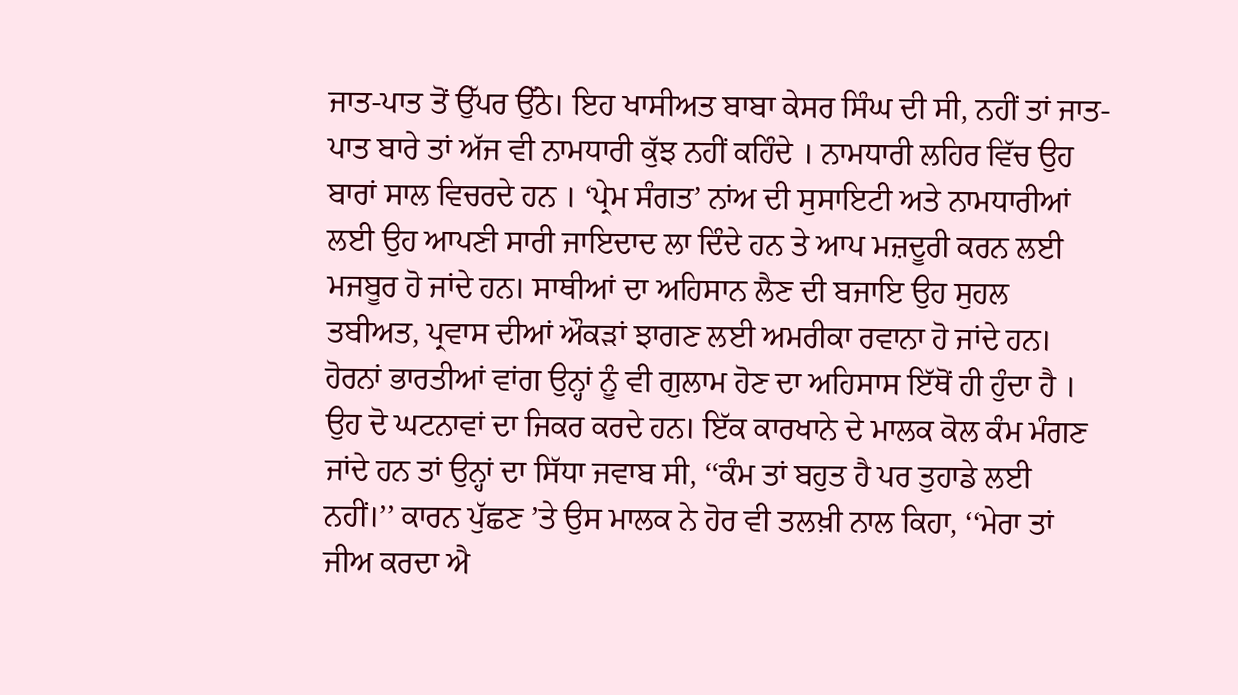ਜਾਤ-ਪਾਤ ਤੋਂ ਉੱਪਰ ਉੱਠੇ। ਇਹ ਖਾਸੀਅਤ ਬਾਬਾ ਕੇਸਰ ਸਿੰਘ ਦੀ ਸੀ, ਨਹੀਂ ਤਾਂ ਜਾਤ-ਪਾਤ ਬਾਰੇ ਤਾਂ ਅੱਜ ਵੀ ਨਾਮਧਾਰੀ ਕੁੱਝ ਨਹੀਂ ਕਹਿੰਦੇ । ਨਾਮਧਾਰੀ ਲਹਿਰ ਵਿੱਚ ਉਹ ਬਾਰਾਂ ਸਾਲ ਵਿਚਰਦੇ ਹਨ । ‘ਪ੍ਰੇਮ ਸੰਗਤ’ ਨਾਂਅ ਦੀ ਸੁਸਾਇਟੀ ਅਤੇ ਨਾਮਧਾਰੀਆਂ ਲਈ ਉਹ ਆਪਣੀ ਸਾਰੀ ਜਾਇਦਾਦ ਲਾ ਦਿੰਦੇ ਹਨ ਤੇ ਆਪ ਮਜ਼ਦੂਰੀ ਕਰਨ ਲਈ ਮਜਬੂਰ ਹੋ ਜਾਂਦੇ ਹਨ। ਸਾਥੀਆਂ ਦਾ ਅਹਿਸਾਨ ਲੈਣ ਦੀ ਬਜਾਇ ਉਹ ਸੁਹਲ ਤਬੀਅਤ, ਪ੍ਰਵਾਸ ਦੀਆਂ ਔਕੜਾਂ ਝਾਗਣ ਲਈ ਅਮਰੀਕਾ ਰਵਾਨਾ ਹੋ ਜਾਂਦੇ ਹਨ।
ਹੋਰਨਾਂ ਭਾਰਤੀਆਂ ਵਾਂਗ ਉਨ੍ਹਾਂ ਨੂੰ ਵੀ ਗੁਲਾਮ ਹੋਣ ਦਾ ਅਹਿਸਾਸ ਇੱਥੋਂ ਹੀ ਹੁੰਦਾ ਹੈ । ਉਹ ਦੋ ਘਟਨਾਵਾਂ ਦਾ ਜਿਕਰ ਕਰਦੇ ਹਨ। ਇੱਕ ਕਾਰਖਾਨੇ ਦੇ ਮਾਲਕ ਕੋਲ ਕੰਮ ਮੰਗਣ ਜਾਂਦੇ ਹਨ ਤਾਂ ਉਨ੍ਹਾਂ ਦਾ ਸਿੱਧਾ ਜਵਾਬ ਸੀ, ‘‘ਕੰਮ ਤਾਂ ਬਹੁਤ ਹੈ ਪਰ ਤੁਹਾਡੇ ਲਈ ਨਹੀਂ।’’ ਕਾਰਨ ਪੁੱਛਣ ’ਤੇ ਉਸ ਮਾਲਕ ਨੇ ਹੋਰ ਵੀ ਤਲਖ਼ੀ ਨਾਲ ਕਿਹਾ, ‘‘ਮੇਰਾ ਤਾਂ ਜੀਅ ਕਰਦਾ ਐ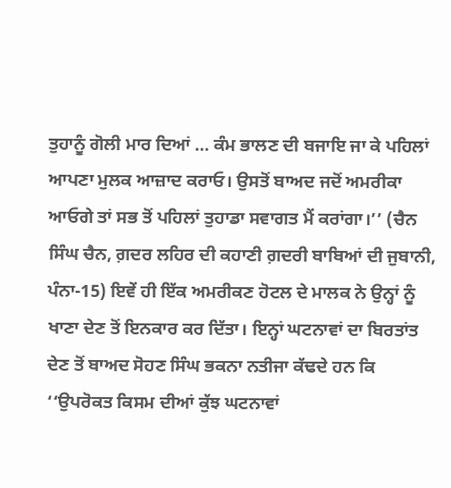ਤੁਹਾਨੂੰ ਗੋਲੀ ਮਾਰ ਦਿਆਂ … ਕੰਮ ਭਾਲਣ ਦੀ ਬਜਾਇ ਜਾ ਕੇ ਪਹਿਲਾਂ ਆਪਣਾ ਮੁਲਕ ਆਜ਼ਾਦ ਕਰਾਓ। ਉਸਤੋਂ ਬਾਅਦ ਜਦੋਂ ਅਮਰੀਕਾ ਆਓਗੇ ਤਾਂ ਸਭ ਤੋਂ ਪਹਿਲਾਂ ਤੁਹਾਡਾ ਸਵਾਗਤ ਮੈਂ ਕਰਾਂਗਾ।’’ (ਚੈਨ ਸਿੰਘ ਚੈਨ, ਗ਼ਦਰ ਲਹਿਰ ਦੀ ਕਹਾਣੀ ਗ਼ਦਰੀ ਬਾਬਿਆਂ ਦੀ ਜੁਬਾਨੀ, ਪੰਨਾ-15) ਇਵੇਂ ਹੀ ਇੱਕ ਅਮਰੀਕਣ ਹੋਟਲ ਦੇ ਮਾਲਕ ਨੇ ਉਨ੍ਹਾਂ ਨੂੰ ਖਾਣਾ ਦੇਣ ਤੋਂ ਇਨਕਾਰ ਕਰ ਦਿੱਤਾ। ਇਨ੍ਹਾਂ ਘਟਨਾਵਾਂ ਦਾ ਬਿਰਤਾਂਤ ਦੇਣ ਤੋਂ ਬਾਅਦ ਸੋਹਣ ਸਿੰਘ ਭਕਨਾ ਨਤੀਜਾ ਕੱਢਦੇ ਹਨ ਕਿ ‘‘ਉਪਰੋਕਤ ਕਿਸਮ ਦੀਆਂ ਕੁੱਝ ਘਟਨਾਵਾਂ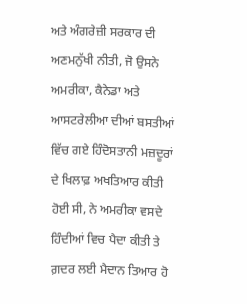ਅਤੇ ਅੰਗਰੇਜ਼ੀ ਸਰਕਾਰ ਦੀ ਅਣਮਨੁੱਖੀ ਨੀਤੀ, ਜੋ ਉਸਨੇ ਅਮਰੀਕਾ, ਕੈਨੇਡਾ ਅਤੇ ਆਸਟਰੇਲੀਆ ਦੀਆਂ ਬਸਤੀਆਂ ਵਿੱਚ ਗਏ ਹਿੰਦੋਸਤਾਨੀ ਮਜ਼ਦੂਰਾਂ ਦੇ ਖਿਲਾਫ਼ ਅਖਤਿਆਰ ਕੀਤੀ ਹੋਈ ਸੀ, ਨੇ ਅਮਰੀਕਾ ਵਸਦੇ ਹਿੰਦੀਆਂ ਵਿਚ ਪੈਦਾ ਕੀਤੀ ਤੇ ਗ਼ਦਰ ਲਈ ਮੈਦਾਨ ਤਿਆਰ ਹੋ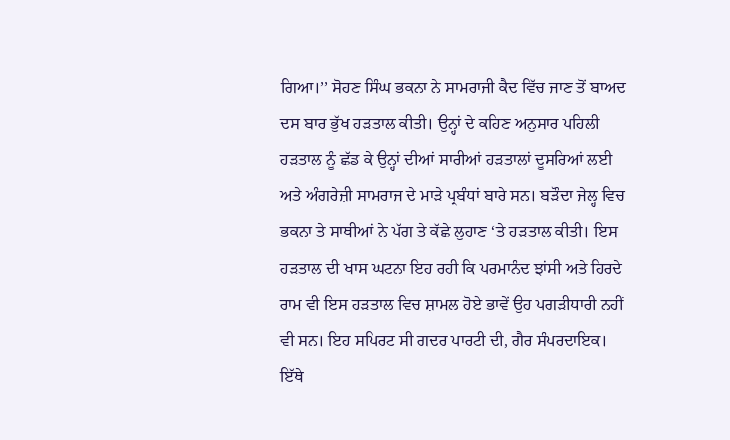ਗਿਆ।’’ ਸੋਹਣ ਸਿੰਘ ਭਕਨਾ ਨੇ ਸਾਮਰਾਜੀ ਕੈਦ ਵਿੱਚ ਜਾਣ ਤੋਂ ਬਾਅਦ ਦਸ ਬਾਰ ਭੁੱਖ ਹੜਤਾਲ ਕੀਤੀ। ਉਨ੍ਹਾਂ ਦੇ ਕਹਿਣ ਅਨੁਸਾਰ ਪਹਿਲੀ ਹੜਤਾਲ ਨੂੰ ਛੱਡ ਕੇ ਉਨ੍ਹਾਂ ਦੀਆਂ ਸਾਰੀਆਂ ਹੜਤਾਲਾਂ ਦੂਸਰਿਆਂ ਲਈ ਅਤੇ ਅੰਗਰੇਜ਼ੀ ਸਾਮਰਾਜ ਦੇ ਮਾੜੇ ਪ੍ਰਬੰਧਾਂ ਬਾਰੇ ਸਨ। ਬੜੌਦਾ ਜੇਲ੍ਹ ਵਿਚ ਭਕਨਾ ਤੇ ਸਾਥੀਆਂ ਨੇ ਪੱਗ ਤੇ ਕੱਛੇ ਲੁਹਾਣ ‘ਤੇ ਹੜਤਾਲ ਕੀਤੀ। ਇਸ ਹੜਤਾਲ ਦੀ ਖਾਸ ਘਟਨਾ ਇਹ ਰਹੀ ਕਿ ਪਰਮਾਨੰਦ ਝਾਂਸੀ ਅਤੇ ਹਿਰਦੇ ਰਾਮ ਵੀ ਇਸ ਹੜਤਾਲ ਵਿਚ ਸ਼ਾਮਲ ਹੋਏ ਭਾਵੇਂ ਉਹ ਪਗੜੀਧਾਰੀ ਨਹੀਂ ਵੀ ਸਨ। ਇਹ ਸਪਿਰਟ ਸੀ ਗਦਰ ਪਾਰਟੀ ਦੀ, ਗੈਰ ਸੰਪਰਦਾਇਕ। ਇੱਥੇ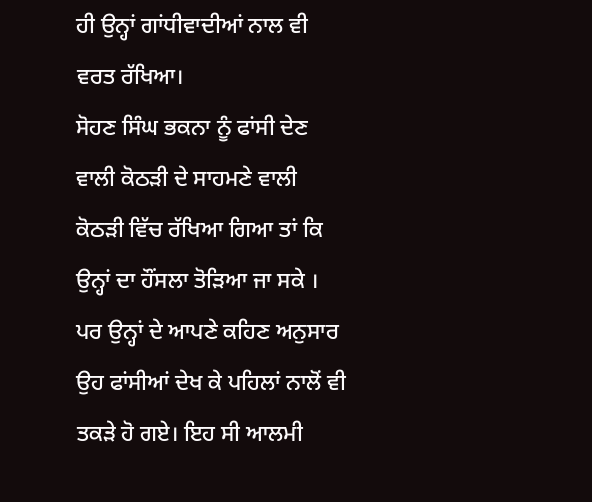ਹੀ ਉਨ੍ਹਾਂ ਗਾਂਧੀਵਾਦੀਆਂ ਨਾਲ ਵੀ ਵਰਤ ਰੱਖਿਆ।
ਸੋਹਣ ਸਿੰਘ ਭਕਨਾ ਨੂੰ ਫਾਂਸੀ ਦੇਣ ਵਾਲੀ ਕੋਠੜੀ ਦੇ ਸਾਹਮਣੇ ਵਾਲੀ ਕੋਠੜੀ ਵਿੱਚ ਰੱਖਿਆ ਗਿਆ ਤਾਂ ਕਿ ਉਨ੍ਹਾਂ ਦਾ ਹੌਂਸਲਾ ਤੋੜਿਆ ਜਾ ਸਕੇ । ਪਰ ਉਨ੍ਹਾਂ ਦੇ ਆਪਣੇ ਕਹਿਣ ਅਨੁਸਾਰ ਉਹ ਫਾਂਸੀਆਂ ਦੇਖ ਕੇ ਪਹਿਲਾਂ ਨਾਲੋਂ ਵੀ ਤਕੜੇ ਹੋ ਗਏ। ਇਹ ਸੀ ਆਲਮੀ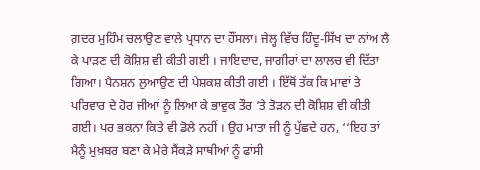ਗ਼ਦਰ ਮੁਹਿੰਮ ਚਲਾਉਣ ਵਾਲੇ ਪ੍ਰਧਾਨ ਦਾ ਹੌਂਸਲਾ। ਜੇਲ੍ਹ ਵਿੱਚ ਹਿੰਦੂ-ਸਿੱਖ ਦਾ ਨਾਂਅ ਲੈ ਕੇ ਪਾੜਣ ਦੀ ਕੋਸ਼ਿਸ਼ ਵੀ ਕੀਤੀ ਗਈ । ਜਾਇਦਾਦ, ਜਾਗੀਰਾਂ ਦਾ ਲਾਲਚ ਵੀ ਦਿੱਤਾ ਗਿਆ। ਪੈਨਸ਼ਨ ਲੁਆਉਣ ਦੀ ਪੇਸ਼ਕਸ਼ ਕੀਤੀ ਗਈ । ਇੱਥੋਂ ਤੱਕ ਕਿ ਮਾਵਾਂ ਤੇ ਪਰਿਵਾਰ ਦੇ ਹੋਰ ਜੀਆਂ ਨੂੰ ਲਿਆ ਕੇ ਭਾਵੁਕ ਤੌਰ ‘ਤੇ ਤੋੜਨ ਦੀ ਕੋਸ਼ਿਸ਼ ਵੀ ਕੀਤੀ ਗਈ। ਪਰ ਭਕਨਾ ਕਿਤੇ ਵੀ ਡੋਲੇ ਨਹੀਂ । ਉਹ ਮਾਤਾ ਜੀ ਨੂੰ ਪੁੱਛਦੇ ਹਨ, ‘‘ਇਹ ਤਾਂ ਮੈਨੂੰ ਮੁਖ਼ਬਰ ਬਣਾ ਕੇ ਮੇਰੇ ਸੈਂਕੜੇ ਸਾਥੀਆਂ ਨੂੰ ਫਾਂਸੀ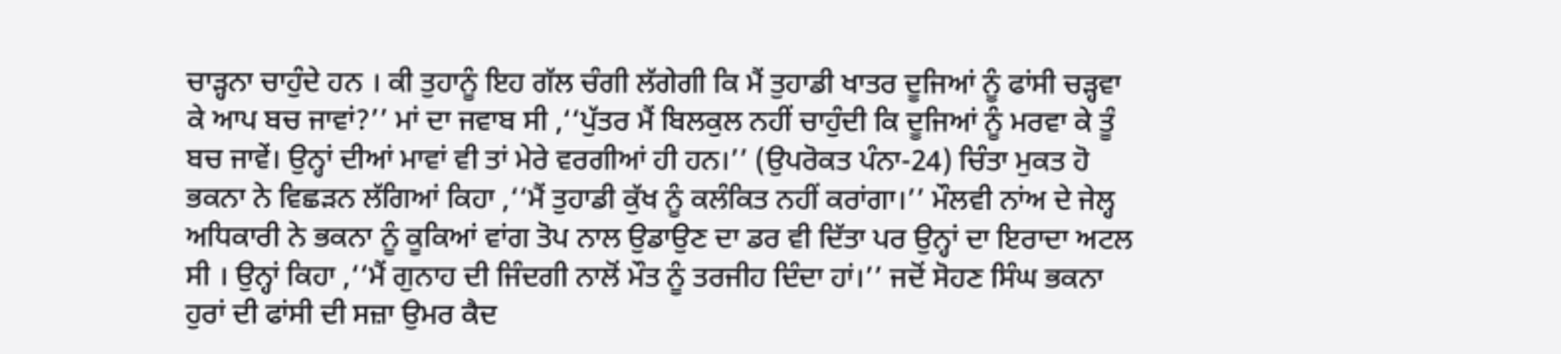ਚਾੜ੍ਹਨਾ ਚਾਹੁੰਦੇ ਹਨ । ਕੀ ਤੁਹਾਨੂੰ ਇਹ ਗੱਲ ਚੰਗੀ ਲੱਗੇਗੀ ਕਿ ਮੈਂ ਤੁਹਾਡੀ ਖਾਤਰ ਦੂਜਿਆਂ ਨੂੰ ਫਾਂਸੀ ਚੜ੍ਹਵਾ ਕੇ ਆਪ ਬਚ ਜਾਵਾਂ?’’ ਮਾਂ ਦਾ ਜਵਾਬ ਸੀ ,‘‘ਪੁੱਤਰ ਮੈਂ ਬਿਲਕੁਲ ਨਹੀਂ ਚਾਹੁੰਦੀ ਕਿ ਦੂਜਿਆਂ ਨੂੰ ਮਰਵਾ ਕੇ ਤੂੰ ਬਚ ਜਾਵੇਂ। ਉਨ੍ਹਾਂ ਦੀਆਂ ਮਾਵਾਂ ਵੀ ਤਾਂ ਮੇਰੇ ਵਰਗੀਆਂ ਹੀ ਹਨ।’’ (ਉਪਰੋਕਤ ਪੰਨਾ-24) ਚਿੰਤਾ ਮੁਕਤ ਹੋ ਭਕਨਾ ਨੇ ਵਿਛੜਨ ਲੱਗਿਆਂ ਕਿਹਾ ,‘‘ਮੈਂ ਤੁਹਾਡੀ ਕੁੱਖ ਨੂੰ ਕਲੰਕਿਤ ਨਹੀਂ ਕਰਾਂਗਾ।’’ ਮੌਲਵੀ ਨਾਂਅ ਦੇ ਜੇਲ੍ਹ ਅਧਿਕਾਰੀ ਨੇ ਭਕਨਾ ਨੂੰ ਕੂਕਿਆਂ ਵਾਂਗ ਤੋਪ ਨਾਲ ਉਡਾਉਣ ਦਾ ਡਰ ਵੀ ਦਿੱਤਾ ਪਰ ਉਨ੍ਹਾਂ ਦਾ ਇਰਾਦਾ ਅਟਲ ਸੀ । ਉਨ੍ਹਾਂ ਕਿਹਾ ,‘‘ਮੈਂ ਗੁਨਾਹ ਦੀ ਜਿੰਦਗੀ ਨਾਲੋਂ ਮੌਤ ਨੂੰ ਤਰਜੀਹ ਦਿੰਦਾ ਹਾਂ।’’ ਜਦੋਂ ਸੋਹਣ ਸਿੰਘ ਭਕਨਾ ਹੁਰਾਂ ਦੀ ਫਾਂਸੀ ਦੀ ਸਜ਼ਾ ਉਮਰ ਕੈਦ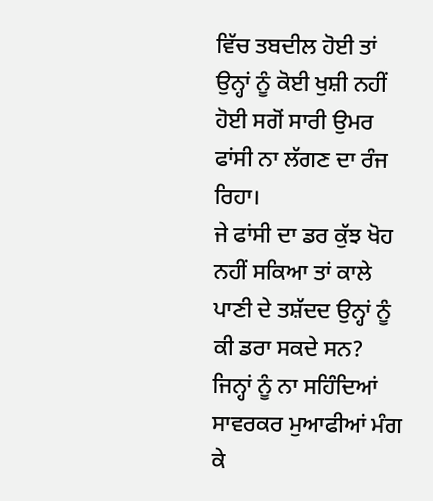ਵਿੱਚ ਤਬਦੀਲ ਹੋਈ ਤਾਂ ਉਨ੍ਹਾਂ ਨੂੰ ਕੋਈ ਖੁਸ਼ੀ ਨਹੀਂ ਹੋਈ ਸਗੋਂ ਸਾਰੀ ਉਮਰ ਫਾਂਸੀ ਨਾ ਲੱਗਣ ਦਾ ਰੰਜ ਰਿਹਾ।
ਜੇ ਫਾਂਸੀ ਦਾ ਡਰ ਕੁੱਝ ਖੋਹ ਨਹੀਂ ਸਕਿਆ ਤਾਂ ਕਾਲੇ ਪਾਣੀ ਦੇ ਤਸ਼ੱਦਦ ਉਨ੍ਹਾਂ ਨੂੰ ਕੀ ਡਰਾ ਸਕਦੇ ਸਨ? ਜਿਨ੍ਹਾਂ ਨੂੰ ਨਾ ਸਹਿੰਦਿਆਂ ਸਾਵਰਕਰ ਮੁਆਫੀਆਂ ਮੰਗ ਕੇ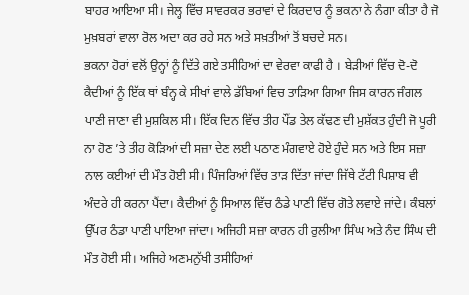ਬਾਹਰ ਆਇਆ ਸੀ। ਜੇਲ੍ਹ ਵਿੱਚ ਸਾਵਰਕਰ ਭਰਾਵਾਂ ਦੇ ਕਿਰਦਾਰ ਨੂੰ ਭਕਨਾ ਨੇ ਨੰਗਾ ਕੀਤਾ ਹੈ ਜੋ ਮੁਖ਼ਬਰਾਂ ਵਾਲਾ ਰੋਲ ਅਦਾ ਕਰ ਰਹੇ ਸਨ ਅਤੇ ਸਖ਼ਤੀਆਂ ਤੋਂ ਬਚਦੇ ਸਨ।
ਭਕਨਾ ਹੋਰਾਂ ਵਲੋਂ ਉਨ੍ਹਾਂ ਨੂੰ ਦਿੱਤੇ ਗਏ ਤਸੀਹਿਆਂ ਦਾ ਵੇਰਵਾ ਕਾਫੀ ਹੈ । ਬੇੜੀਆਂ ਵਿੱਚ ਦੋ-ਦੋ ਕੈਦੀਆਂ ਨੂੰ ਇੱਕ ਥਾਂ ਬੰਨ੍ਹ ਕੇ ਸੀਖਾਂ ਵਾਲੇ ਡੱਬਿਆਂ ਵਿਚ ਤਾੜਿਆ ਗਿਆ ਜਿਸ ਕਾਰਨ ਜੰਗਲ ਪਾਣੀ ਜਾਣਾ ਵੀ ਮੁਸ਼ਕਿਲ ਸੀ। ਇੱਕ ਦਿਨ ਵਿੱਚ ਤੀਹ ਪੌਂਡ ਤੇਲ ਕੱਢਣ ਦੀ ਮੁਸ਼ੱਕਤ ਹੁੰਦੀ ਜੋ ਪੂਰੀ ਨਾ ਹੋਣ ’ਤੇ ਤੀਹ ਕੋੜਿਆਂ ਦੀ ਸਜ਼ਾ ਦੇਣ ਲਈ ਪਠਾਣ ਮੰਗਵਾਏ ਹੋਏ ਹੁੰਦੇ ਸਨ ਅਤੇ ਇਸ ਸਜ਼ਾ ਨਾਲ ਕਈਆਂ ਦੀ ਮੌਤ ਹੋਈ ਸੀ। ਪਿੰਜਰਿਆਂ ਵਿੱਚ ਤਾੜ ਦਿੱਤਾ ਜਾਂਦਾ ਜਿੱਥੇ ਟੱਟੀ ਪਿਸ਼ਾਬ ਵੀ ਅੰਦਰੇ ਹੀ ਕਰਨਾ ਪੈਂਦਾ। ਕੈਦੀਆਂ ਨੂੰ ਸਿਆਲ ਵਿੱਚ ਠੰਡੇ ਪਾਣੀ ਵਿੱਚ ਗੋਤੇ ਲਵਾਏ ਜਾਂਦੇ। ਕੰਬਲਾਂ ਉੱਪਰ ਠੰਡਾ ਪਾਣੀ ਪਾਇਆ ਜਾਂਦਾ। ਅਜਿਹੀ ਸਜ਼ਾ ਕਾਰਨ ਹੀ ਰੁਲੀਆ ਸਿੰਘ ਅਤੇ ਨੰਦ ਸਿੰਘ ਦੀ ਮੌਤ ਹੋਈ ਸੀ। ਅਜਿਹੇ ਅਣਮਨੁੱਖੀ ਤਸੀਹਿਆਂ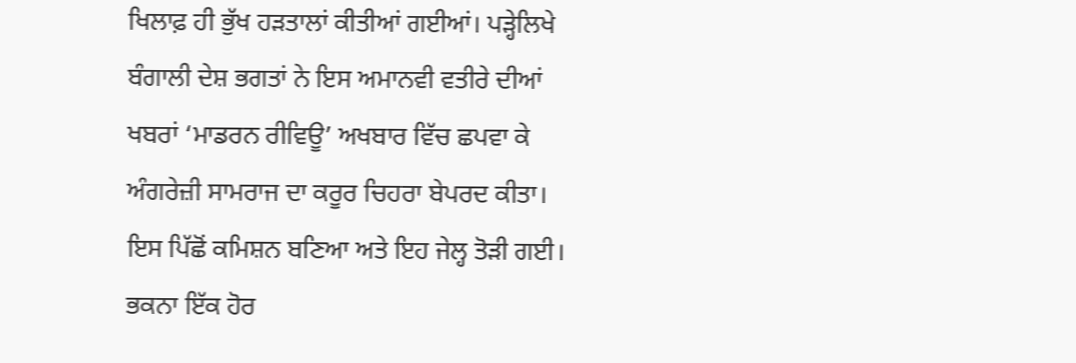ਖਿਲਾਫ਼ ਹੀ ਭੁੱਖ ਹੜਤਾਲਾਂ ਕੀਤੀਆਂ ਗਈਆਂ। ਪੜ੍ਹੇਲਿਖੇ ਬੰਗਾਲੀ ਦੇਸ਼ ਭਗਤਾਂ ਨੇ ਇਸ ਅਮਾਨਵੀ ਵਤੀਰੇ ਦੀਆਂ ਖਬਰਾਂ ‘ਮਾਡਰਨ ਰੀਵਿਊ’ ਅਖਬਾਰ ਵਿੱਚ ਛਪਵਾ ਕੇ ਅੰਗਰੇਜ਼ੀ ਸਾਮਰਾਜ ਦਾ ਕਰੂਰ ਚਿਹਰਾ ਬੇਪਰਦ ਕੀਤਾ। ਇਸ ਪਿੱਛੋਂ ਕਮਿਸ਼ਨ ਬਣਿਆ ਅਤੇ ਇਹ ਜੇਲ੍ਹ ਤੋੜੀ ਗਈ। ਭਕਨਾ ਇੱਕ ਹੋਰ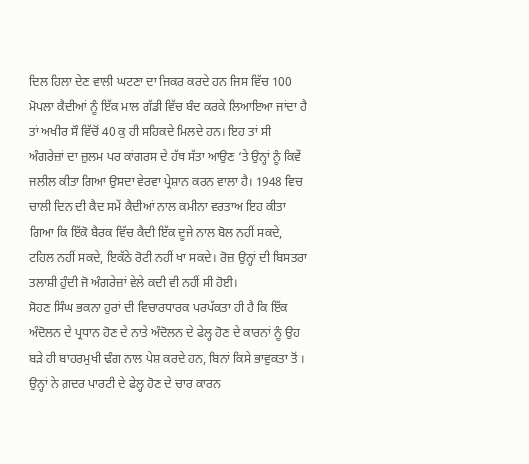ਦਿਲ ਹਿਲਾ ਦੇਣ ਵਾਲੀ ਘਟਣਾ ਦਾ ਜਿਕਰ ਕਰਦੇ ਹਨ ਜਿਸ ਵਿੱਚ 100 ਮੋਪਲਾ ਕੈਦੀਆਂ ਨੂੰ ਇੱਕ ਮਾਲ ਗੱਡੀ ਵਿੱਚ ਬੰਦ ਕਰਕੇ ਲਿਆਇਆ ਜਾਂਦਾ ਹੈ ਤਾਂ ਅਖੀਰ ਸੌ ਵਿੱਚੋਂ 40 ਕੁ ਹੀ ਸਹਿਕਦੇ ਮਿਲਦੇ ਹਨ। ਇਹ ਤਾਂ ਸੀ ਅੰਗਰੇਜ਼ਾਂ ਦਾ ਜ਼ੁਲਮ ਪਰ ਕਾਂਗਰਸ ਦੇ ਹੱਥ ਸੱਤਾ ਆਉਣ ‘ਤੇ ਉਨ੍ਹਾਂ ਨੂੰ ਕਿਵੇਂ ਜਲੀਲ ਕੀਤਾ ਗਿਆ ਉਸਦਾ ਵੇਰਵਾ ਪ੍ਰੇਸ਼ਾਨ ਕਰਨ ਵਾਲਾ ਹੈ। 1948 ਵਿਚ ਚਾਲੀ ਦਿਨ ਦੀ ਕੈਦ ਸਮੇਂ ਕੈਦੀਆਂ ਨਾਲ ਕਮੀਨਾ ਵਰਤਾਅ ਇਹ ਕੀਤਾ ਗਿਆ ਕਿ ਇੱਕੋ ਬੈਰਕ ਵਿੱਚ ਕੈਦੀ ਇੱਕ ਦੂਜੇ ਨਾਲ ਬੋਲ ਨਹੀਂ ਸਕਦੇ, ਟਹਿਲ ਨਹੀਂ ਸਕਦੇ, ਇਕੱਠੇ ਰੋਟੀ ਨਹੀਂ ਖਾ ਸਕਦੇ। ਰੋਜ਼ ਉਨ੍ਹਾਂ ਦੀ ਬਿਸਤਰਾ ਤਲਾਸ਼ੀ ਹੁੰਦੀ ਜੋ ਅੰਗਰੇਜ਼ਾਂ ਵੇਲੇ ਕਦੀ ਵੀ ਨਹੀਂ ਸੀ ਹੋਈ।
ਸੋਹਣ ਸਿੰਘ ਭਕਨਾ ਹੁਰਾਂ ਦੀ ਵਿਚਾਰਧਾਰਕ ਪਰਪੱਕਤਾ ਹੀ ਹੈ ਕਿ ਇੱਕ ਅੰਦੋਲਨ ਦੇ ਪ੍ਰਧਾਨ ਹੋਣ ਦੇ ਨਾਤੇ ਅੰਦੋਲਨ ਦੇ ਫੇਲ੍ਹ ਹੋਣ ਦੇ ਕਾਰਨਾਂ ਨੂੰ ਉਹ ਬੜੇ ਹੀ ਬਾਹਰਮੁਖੀ ਢੰਗ ਨਾਲ ਪੇਸ਼ ਕਰਦੇ ਹਨ, ਬਿਨਾਂ ਕਿਸੇ ਭਾਵੁਕਤਾ ਤੋਂ । ਉਨ੍ਹਾਂ ਨੇ ਗ਼ਦਰ ਪਾਰਟੀ ਦੇ ਫੇਲ੍ਹ ਹੋਣ ਦੇ ਚਾਰ ਕਾਰਨ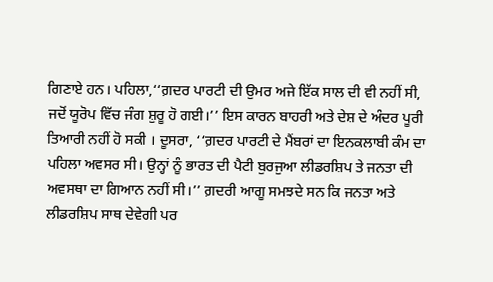ਗਿਣਾਏ ਹਨ। ਪਹਿਲਾ,‘‘ਗ਼ਦਰ ਪਾਰਟੀ ਦੀ ਉਮਰ ਅਜੇ ਇੱਕ ਸਾਲ ਦੀ ਵੀ ਨਹੀਂ ਸੀ, ਜਦੋਂ ਯੂਰੋਪ ਵਿੱਚ ਜੰਗ ਸ਼ੁਰੂ ਹੋ ਗਈ।’’ ਇਸ ਕਾਰਨ ਬਾਹਰੀ ਅਤੇ ਦੇਸ਼ ਦੇ ਅੰਦਰ ਪੂਰੀ ਤਿਆਰੀ ਨਹੀਂ ਹੋ ਸਕੀ । ਦੂਸਰਾ, ‘‘ਗ਼ਦਰ ਪਾਰਟੀ ਦੇ ਮੈਂਬਰਾਂ ਦਾ ਇਨਕਲਾਬੀ ਕੰਮ ਦਾ ਪਹਿਲਾ ਅਵਸਰ ਸੀ। ਉਨ੍ਹਾਂ ਨੂੰ ਭਾਰਤ ਦੀ ਪੈਟੀ ਬੁਰਜੁਆ ਲੀਡਰਸ਼ਿਪ ਤੇ ਜਨਤਾ ਦੀ ਅਵਸਥਾ ਦਾ ਗਿਆਨ ਨਹੀਂ ਸੀ।’’ ਗ਼ਦਰੀ ਆਗੂ ਸਮਝਦੇ ਸਨ ਕਿ ਜਨਤਾ ਅਤੇ ਲੀਡਰਸ਼ਿਪ ਸਾਥ ਦੇਵੇਗੀ ਪਰ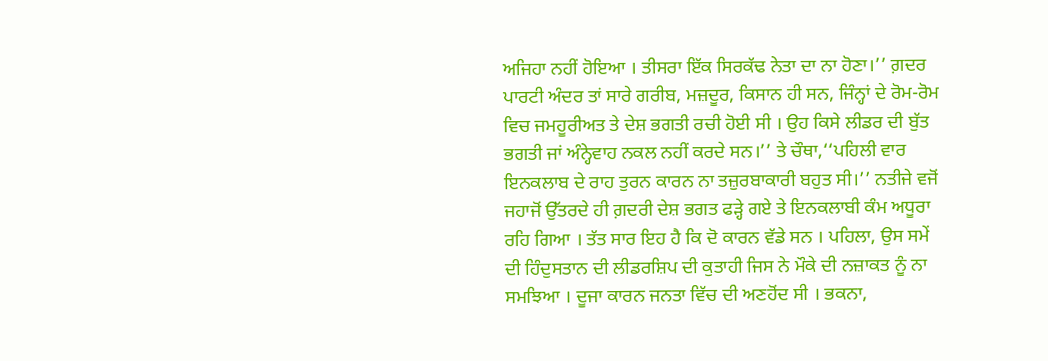ਅਜਿਹਾ ਨਹੀਂ ਹੋਇਆ । ਤੀਸਰਾ ਇੱਕ ਸਿਰਕੱਢ ਨੇਤਾ ਦਾ ਨਾ ਹੋਣਾ।’’ ਗ਼ਦਰ ਪਾਰਟੀ ਅੰਦਰ ਤਾਂ ਸਾਰੇ ਗਰੀਬ, ਮਜ਼ਦੂਰ, ਕਿਸਾਨ ਹੀ ਸਨ, ਜਿੰਨ੍ਹਾਂ ਦੇ ਰੋਮ-ਰੋਮ ਵਿਚ ਜਮਹੂਰੀਅਤ ਤੇ ਦੇਸ਼ ਭਗਤੀ ਰਚੀ ਹੋਈ ਸੀ । ਉਹ ਕਿਸੇ ਲੀਡਰ ਦੀ ਬੁੱਤ ਭਗਤੀ ਜਾਂ ਅੰਨ੍ਹੇਵਾਹ ਨਕਲ ਨਹੀਂ ਕਰਦੇ ਸਨ।’’ ਤੇ ਚੌਥਾ,‘‘ਪਹਿਲੀ ਵਾਰ ਇਨਕਲਾਬ ਦੇ ਰਾਹ ਤੁਰਨ ਕਾਰਨ ਨਾ ਤਜ਼ੁਰਬਾਕਾਰੀ ਬਹੁਤ ਸੀ।’’ ਨਤੀਜੇ ਵਜੋਂ ਜਹਾਜੋਂ ਉੱਤਰਦੇ ਹੀ ਗ਼ਦਰੀ ਦੇਸ਼ ਭਗਤ ਫੜ੍ਹੇ ਗਏ ਤੇ ਇਨਕਲਾਬੀ ਕੰਮ ਅਧੂਰਾ ਰਹਿ ਗਿਆ । ਤੱਤ ਸਾਰ ਇਹ ਹੈ ਕਿ ਦੋ ਕਾਰਨ ਵੱਡੇ ਸਨ । ਪਹਿਲਾ, ਉਸ ਸਮੇਂ ਦੀ ਹਿੰਦੁਸਤਾਨ ਦੀ ਲੀਡਰਸ਼ਿਪ ਦੀ ਕੁਤਾਹੀ ਜਿਸ ਨੇ ਮੌਕੇ ਦੀ ਨਜ਼ਾਕਤ ਨੂੰ ਨਾ ਸਮਝਿਆ । ਦੂਜਾ ਕਾਰਨ ਜਨਤਾ ਵਿੱਚ ਦੀ ਅਣਹੋਂਦ ਸੀ । ਭਕਨਾ,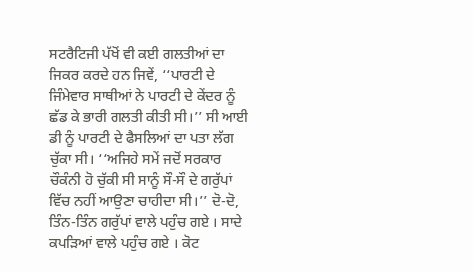ਸਟਰੈਟਿਜੀ ਪੱਖੋਂ ਵੀ ਕਈ ਗਲਤੀਆਂ ਦਾ ਜਿਕਰ ਕਰਦੇ ਹਨ ਜਿਵੇਂ, ‘‘ਪਾਰਟੀ ਦੇ ਜਿੰਮੇਵਾਰ ਸਾਥੀਆਂ ਨੇ ਪਾਰਟੀ ਦੇ ਕੇਂਦਰ ਨੂੰ ਛੱਡ ਕੇ ਭਾਰੀ ਗਲਤੀ ਕੀਤੀ ਸੀ।’’ ਸੀ ਆਈ ਡੀ ਨੂੰ ਪਾਰਟੀ ਦੇ ਫੈਸਲਿਆਂ ਦਾ ਪਤਾ ਲੱਗ ਚੁੱਕਾ ਸੀ। ‘‘ਅਜਿਹੇ ਸਮੇਂ ਜਦੋਂ ਸਰਕਾਰ ਚੌਕੰਨੀ ਹੋ ਚੁੱਕੀ ਸੀ ਸਾਨੂੰ ਸੌ-ਸੌ ਦੇ ਗਰੁੱਪਾਂ ਵਿੱਚ ਨਹੀਂ ਆਉਣਾ ਚਾਹੀਦਾ ਸੀ।’’ ਦੋ-ਦੋ, ਤਿੰਨ-ਤਿੰਨ ਗਰੁੱਪਾਂ ਵਾਲੇ ਪਹੁੰਚ ਗਏ । ਸਾਦੇ ਕਪੜਿਆਂ ਵਾਲੇ ਪਹੁੰਚ ਗਏ । ਕੋਟ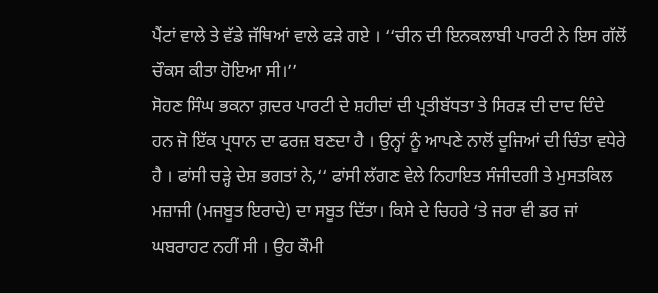ਪੈਂਟਾਂ ਵਾਲੇ ਤੇ ਵੱਡੇ ਜੱਥਿਆਂ ਵਾਲੇ ਫੜੇ ਗਏ । ‘‘ਚੀਨ ਦੀ ਇਨਕਲਾਬੀ ਪਾਰਟੀ ਨੇ ਇਸ ਗੱਲੋਂ ਚੌਕਸ ਕੀਤਾ ਹੋਇਆ ਸੀ।’’
ਸੋਹਣ ਸਿੰਘ ਭਕਨਾ ਗ਼ਦਰ ਪਾਰਟੀ ਦੇ ਸ਼ਹੀਦਾਂ ਦੀ ਪ੍ਰਤੀਬੱਧਤਾ ਤੇ ਸਿਰੜ ਦੀ ਦਾਦ ਦਿੰਦੇ ਹਨ ਜੋ ਇੱਕ ਪ੍ਰਧਾਨ ਦਾ ਫਰਜ਼ ਬਣਦਾ ਹੈ । ਉਨ੍ਹਾਂ ਨੂੰ ਆਪਣੇ ਨਾਲੋਂ ਦੂਜਿਆਂ ਦੀ ਚਿੰਤਾ ਵਧੇਰੇ ਹੈ । ਫਾਂਸੀ ਚੜ੍ਹੇ ਦੇਸ਼ ਭਗਤਾਂ ਨੇ,‘‘ ਫਾਂਸੀ ਲੱਗਣ ਵੇਲੇ ਨਿਹਾਇਤ ਸੰਜੀਦਗੀ ਤੇ ਮੁਸਤਕਿਲ ਮਜ਼ਾਜੀ (ਮਜਬੂਤ ਇਰਾਦੇ) ਦਾ ਸਬੂਤ ਦਿੱਤਾ। ਕਿਸੇ ਦੇ ਚਿਹਰੇ ‘ਤੇ ਜਰਾ ਵੀ ਡਰ ਜਾਂ ਘਬਰਾਹਟ ਨਹੀਂ ਸੀ । ਉਹ ਕੌਮੀ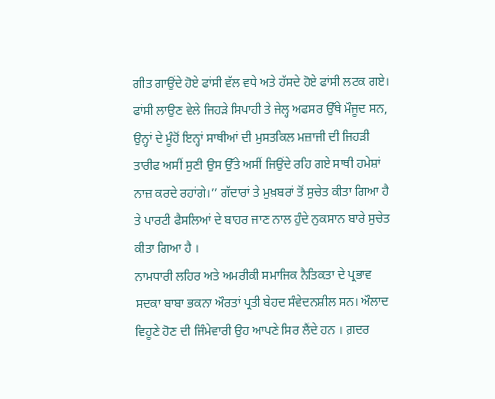ਗੀਤ ਗਾਉਂਦੇ ਹੋਏ ਫਾਂਸੀ ਵੱਲ ਵਧੇ ਅਤੇ ਹੱਸਦੇ ਹੋਏ ਫਾਂਸੀ ਲਟਕ ਗਏ। ਫਾਂਸੀ ਲਾਉਣ ਵੇਲੇ ਜਿਹੜੇ ਸਿਪਾਹੀ ਤੇ ਜੇਲ੍ਹ ਅਫਸਰ ਉੱਥੇ ਮੌਜੂਦ ਸਨ, ਉਨ੍ਹਾਂ ਦੇ ਮੂੰਹੋਂ ਇਨ੍ਹਾਂ ਸਾਥੀਆਂ ਦੀ ਮੁਸਤਕਿਲ ਮਜ਼ਾਜੀ ਦੀ ਜਿਹੜੀ ਤਾਰੀਫ ਅਸੀਂ ਸੁਣੀ ਉਸ ਉੱਤੇ ਅਸੀਂ ਜਿਉਂਦੇ ਰਹਿ ਗਏ ਸਾਥੀ ਹਮੇਸ਼ਾਂ ਨਾਜ਼ ਕਰਦੇ ਰਹਾਂਗੇ।’’ ਗੱਦਾਰਾਂ ਤੇ ਮੁਖ਼ਬਰਾਂ ਤੋਂ ਸੁਚੇਤ ਕੀਤਾ ਗਿਆ ਹੈ ਤੇ ਪਾਰਟੀ ਫੈਸਲਿਆਂ ਦੇ ਬਾਹਰ ਜਾਣ ਨਾਲ ਹੁੰਦੇ ਨੁਕਸਾਨ ਬਾਰੇ ਸੁਚੇਤ ਕੀਤਾ ਗਿਆ ਹੈ ।
ਨਾਮਧਾਰੀ ਲਹਿਰ ਅਤੇ ਅਮਰੀਕੀ ਸਮਾਜਿਕ ਨੈਤਿਕਤਾ ਦੇ ਪ੍ਰਭਾਵ ਸਦਕਾ ਬਾਬਾ ਭਕਨਾ ਔਰਤਾਂ ਪ੍ਰਤੀ ਬੇਹਦ ਸੰਵੇਦਨਸ਼ੀਲ ਸਨ। ਔਲਾਦ ਵਿਹੂਣੇ ਹੋਣ ਦੀ ਜਿੰਮੇਵਾਰੀ ਉਹ ਆਪਣੇ ਸਿਰ ਲੈਂਦੇ ਹਨ । ਗ਼ਦਰ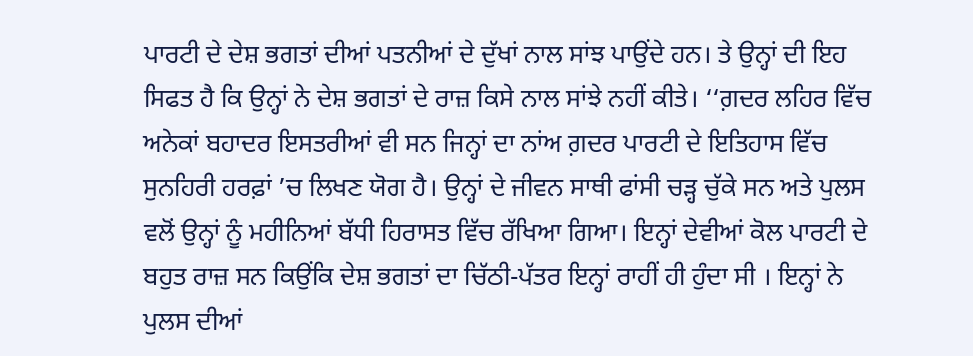ਪਾਰਟੀ ਦੇ ਦੇਸ਼ ਭਗਤਾਂ ਦੀਆਂ ਪਤਨੀਆਂ ਦੇ ਦੁੱਖਾਂ ਨਾਲ ਸਾਂਝ ਪਾਉਂਦੇ ਹਨ। ਤੇ ਉਨ੍ਹਾਂ ਦੀ ਇਹ ਸਿਫਤ ਹੈ ਕਿ ਉਨ੍ਹਾਂ ਨੇ ਦੇਸ਼ ਭਗਤਾਂ ਦੇ ਰਾਜ਼ ਕਿਸੇ ਨਾਲ ਸਾਂਝੇ ਨਹੀਂ ਕੀਤੇ। ‘‘ਗ਼ਦਰ ਲਹਿਰ ਵਿੱਚ ਅਨੇਕਾਂ ਬਹਾਦਰ ਇਸਤਰੀਆਂ ਵੀ ਸਨ ਜਿਨ੍ਹਾਂ ਦਾ ਨਾਂਅ ਗ਼ਦਰ ਪਾਰਟੀ ਦੇ ਇਤਿਹਾਸ ਵਿੱਚ ਸੁਨਹਿਰੀ ਹਰਫ਼ਾਂ ’ਚ ਲਿਖਣ ਯੋਗ ਹੈ। ਉਨ੍ਹਾਂ ਦੇ ਜੀਵਨ ਸਾਥੀ ਫਾਂਸੀ ਚੜ੍ਹ ਚੁੱਕੇ ਸਨ ਅਤੇ ਪੁਲਸ ਵਲੋਂ ਉਨ੍ਹਾਂ ਨੂੰ ਮਹੀਨਿਆਂ ਬੱਧੀ ਹਿਰਾਸਤ ਵਿੱਚ ਰੱਖਿਆ ਗਿਆ। ਇਨ੍ਹਾਂ ਦੇਵੀਆਂ ਕੋਲ ਪਾਰਟੀ ਦੇ ਬਹੁਤ ਰਾਜ਼ ਸਨ ਕਿਉਂਕਿ ਦੇਸ਼ ਭਗਤਾਂ ਦਾ ਚਿੱਠੀ-ਪੱਤਰ ਇਨ੍ਹਾਂ ਰਾਹੀਂ ਹੀ ਹੁੰਦਾ ਸੀ । ਇਨ੍ਹਾਂ ਨੇ ਪੁਲਸ ਦੀਆਂ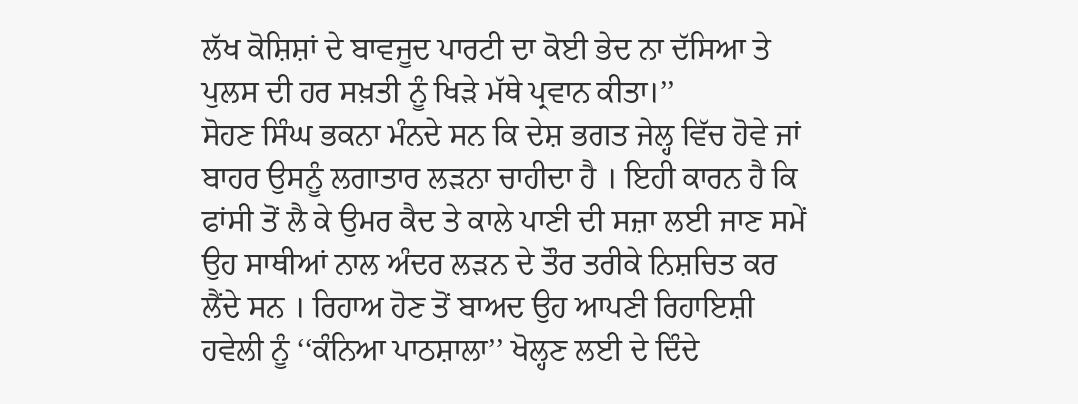ਲੱਖ ਕੋਸ਼ਿਸ਼ਾਂ ਦੇ ਬਾਵਜੂਦ ਪਾਰਟੀ ਦਾ ਕੋਈ ਭੇਦ ਨਾ ਦੱਸਿਆ ਤੇ ਪੁਲਸ ਦੀ ਹਰ ਸਖ਼ਤੀ ਨੂੰ ਖਿੜੇ ਮੱਥੇ ਪ੍ਰਵਾਨ ਕੀਤਾ।’’
ਸੋਹਣ ਸਿੰਘ ਭਕਨਾ ਮੰਨਦੇ ਸਨ ਕਿ ਦੇਸ਼ ਭਗਤ ਜੇਲ੍ਹ ਵਿੱਚ ਹੋਵੇ ਜਾਂ ਬਾਹਰ ਉਸਨੂੰ ਲਗਾਤਾਰ ਲੜਨਾ ਚਾਹੀਦਾ ਹੈ । ਇਹੀ ਕਾਰਨ ਹੈ ਕਿ ਫਾਂਸੀ ਤੋਂ ਲੈ ਕੇ ਉਮਰ ਕੈਦ ਤੇ ਕਾਲੇ ਪਾਣੀ ਦੀ ਸਜ਼ਾ ਲਈ ਜਾਣ ਸਮੇਂ ਉਹ ਸਾਥੀਆਂ ਨਾਲ ਅੰਦਰ ਲੜਨ ਦੇ ਤੌਰ ਤਰੀਕੇ ਨਿਸ਼ਚਿਤ ਕਰ ਲੈਂਦੇ ਸਨ । ਰਿਹਾਅ ਹੋਣ ਤੋਂ ਬਾਅਦ ਉਹ ਆਪਣੀ ਰਿਹਾਇਸ਼ੀ ਹਵੇਲੀ ਨੂੰ ‘‘ਕੰਨਿਆ ਪਾਠਸ਼ਾਲਾ’’ ਖੋਲ੍ਹਣ ਲਈ ਦੇ ਦਿੰਦੇ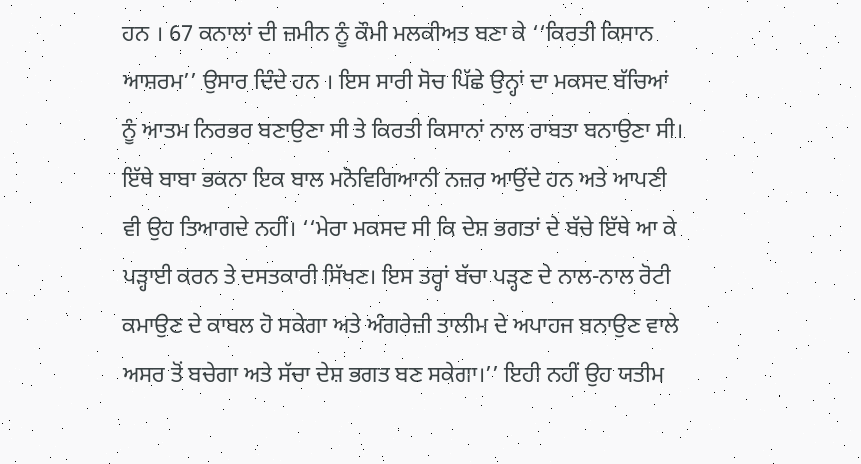ਹਨ । 67 ਕਨਾਲਾਂ ਦੀ ਜ਼ਮੀਨ ਨੂੰ ਕੌਮੀ ਮਲਕੀਅਤ ਬਣਾ ਕੇ ‘‘ਕਿਰਤੀ ਕਿਸਾਨ ਆਸ਼ਰਮ’’ ਉਸਾਰ ਦਿੰਦੇ ਹਨ । ਇਸ ਸਾਰੀ ਸੋਚ ਪਿੱਛੇ ਉਨ੍ਹਾਂ ਦਾ ਮਕਸਦ ਬੱਚਿਆਂ ਨੂੰ ਆਤਮ ਨਿਰਭਰ ਬਣਾਉਣਾ ਸੀ ਤੇ ਕਿਰਤੀ ਕਿਸਾਨਾਂ ਨਾਲ ਰਾਬਤਾ ਬਨਾਉਣਾ ਸੀ। ਇੱਥੇ ਬਾਬਾ ਭਕਨਾ ਇਕ ਬਾਲ ਮਨੋਵਿਗਿਆਨੀ ਨਜ਼ਰ ਆਉਂਦੇ ਹਨ ਅਤੇ ਆਪਣੀ ਵੀ ਉਹ ਤਿਆਗਦੇ ਨਹੀਂ। ‘‘ਮੇਰਾ ਮਕਸਦ ਸੀ ਕਿ ਦੇਸ਼ ਭਗਤਾਂ ਦੇ ਬੱਚੇ ਇੱਥੇ ਆ ਕੇ ਪੜ੍ਹਾਈ ਕਰਨ ਤੇ ਦਸਤਕਾਰੀ ਸਿੱਖਣ। ਇਸ ਤਰ੍ਹਾਂ ਬੱਚਾ ਪੜ੍ਹਣ ਦੇ ਨਾਲ-ਨਾਲ ਰੋਟੀ ਕਮਾਉਣ ਦੇ ਕਾਬਲ ਹੋ ਸਕੇਗਾ ਅਤੇ ਅੰਗਰੇਜ਼ੀ ਤਾਲੀਮ ਦੇ ਅਪਾਹਜ ਬਨਾਉਣ ਵਾਲੇ ਅਸਰ ਤੋਂ ਬਚੇਗਾ ਅਤੇ ਸੱਚਾ ਦੇਸ਼ ਭਗਤ ਬਣ ਸਕੇਗਾ।’’ ਇਹੀ ਨਹੀਂ ਉਹ ਯਤੀਮ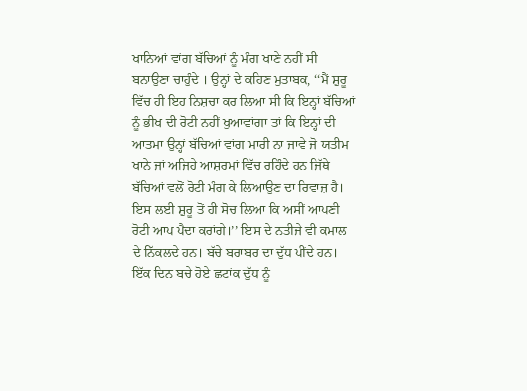ਖਾਨਿਆਂ ਵਾਂਗ ਬੱਚਿਆਂ ਨੂੰ ਮੰਗ ਖਾਣੇ ਨਹੀਂ ਸੀ ਬਨਾਉਣਾ ਚਾਹੁੰਦੇ । ਉਨ੍ਹਾਂ ਦੇ ਕਹਿਣ ਮੁਤਾਬਕ, ‘‘ਮੈਂ ਸ਼ੁਰੂ ਵਿੱਚ ਹੀ ਇਹ ਨਿਸ਼ਚਾ ਕਰ ਲਿਆ ਸੀ ਕਿ ਇਨ੍ਹਾਂ ਬੱਚਿਆਂ ਨੂੰ ਭੀਖ ਦੀ ਰੋਟੀ ਨਹੀਂ ਖੁਆਵਾਂਗਾ ਤਾਂ ਕਿ ਇਨ੍ਹਾਂ ਦੀ ਆਤਮਾ ਉਨ੍ਹਾਂ ਬੱਚਿਆਂ ਵਾਂਗ ਮਾਰੀ ਨਾ ਜਾਵੇ ਜੋ ਯਤੀਮ ਖਾਨੇ ਜਾਂ ਅਜਿਹੇ ਆਸ਼ਰਮਾਂ ਵਿੱਚ ਰਹਿੰਦੇ ਹਨ ਜਿੱਥੇ ਬੱਚਿਆਂ ਵਲੋਂ ਰੋਟੀ ਮੰਗ ਕੇ ਲਿਆਉਣ ਦਾ ਰਿਵਾਜ਼ ਹੈ। ਇਸ ਲਈ ਸ਼ੁਰੂ ਤੋਂ ਹੀ ਸੋਚ ਲਿਆ ਕਿ ਅਸੀਂ ਆਪਣੀ ਰੋਟੀ ਆਪ ਪੈਦਾ ਕਰਾਂਗੇ।’’ ਇਸ ਦੇ ਨਤੀਜੇ ਵੀ ਕਮਾਲ ਦੇ ਨਿੱਕਲਦੇ ਹਨ। ਬੱਚੇ ਬਰਾਬਰ ਦਾ ਦੁੱਧ ਪੀਂਦੇ ਹਨ। ਇੱਕ ਦਿਨ ਬਚੇ ਹੋਏ ਛਟਾਂਕ ਦੁੱਧ ਨੂੰ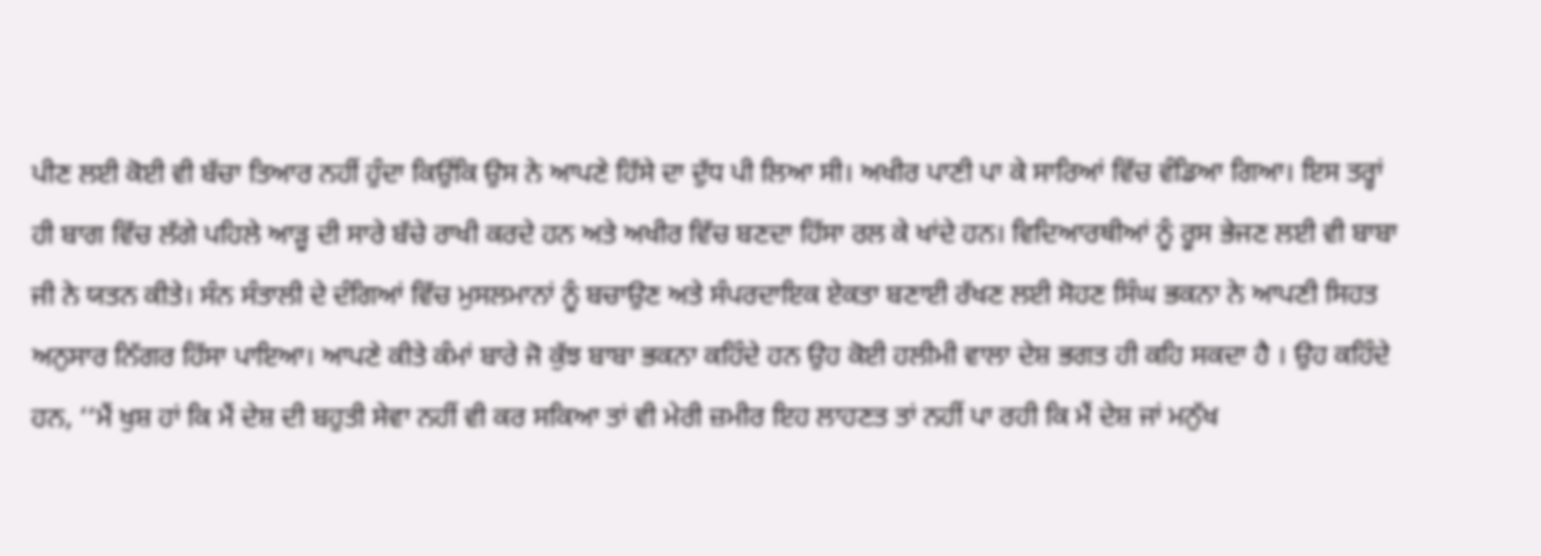ਪੀਣ ਲਈ ਕੋਈ ਵੀ ਬੱਚਾ ਤਿਆਰ ਨਹੀਂ ਹੁੰਦਾ ਕਿਉਂਕਿ ਉਸ ਨੇ ਆਪਣੇ ਹਿੱਸੇ ਦਾ ਦੁੱਧ ਪੀ ਲਿਆ ਸੀ। ਅਖੀਰ ਪਾਣੀ ਪਾ ਕੇ ਸਾਰਿਆਂ ਵਿੱਚ ਵੰਡਿਆ ਗਿਆ। ਇਸ ਤਰ੍ਹਾਂ ਹੀ ਬਾਗ ਵਿੱਚ ਲੱਗੇ ਪਹਿਲੇ ਆੜੂ ਦੀ ਸਾਰੇ ਬੱਚੇ ਰਾਖੀ ਕਰਦੇ ਹਨ ਅਤੇ ਅਖੀਰ ਵਿੱਚ ਬਣਦਾ ਹਿੱਸਾ ਰਲ ਕੇ ਖਾਂਦੇ ਹਨ। ਵਿਦਿਆਰਥੀਆਂ ਨੂੰ ਰੂਸ ਭੇਜਣ ਲਈ ਵੀ ਬਾਬਾ ਜੀ ਨੇ ਯਤਨ ਕੀਤੇ। ਸੰਨ ਸੰਤਾਲੀ ਦੇ ਦੰਗਿਆਂ ਵਿੱਚ ਮੁਸਲਮਾਨਾਂ ਨੂੰ ਬਚਾਉਣ ਅਤੇ ਸੰਪਰਦਾਇਕ ਏਕਤਾ ਬਣਾਈ ਰੱਖਣ ਲਈ ਸੋਹਣ ਸਿੰਘ ਭਕਨਾ ਨੇ ਆਪਣੀ ਸਿਹਤ ਅਨੁਸਾਰ ਨਿੱਗਰ ਹਿੱਸਾ ਪਾਇਆ। ਆਪਣੇ ਕੀਤੇ ਕੰਮਾਂ ਬਾਰੇ ਜੋ ਕੁੱਝ ਬਾਬਾ ਭਕਨਾ ਕਹਿੰਦੇ ਹਨ ਉਹ ਕੋਈ ਹਲੀਮੀ ਵਾਲਾ ਦੇਸ਼ ਭਗਤ ਹੀ ਕਹਿ ਸਕਦਾ ਹੈ । ਉਹ ਕਹਿੰਦੇ ਹਨ, ‘‘ਮੈਂ ਖੁਸ਼ ਹਾਂ ਕਿ ਮੈਂ ਦੇਸ਼ ਦੀ ਬਹੁਤੀ ਸੇਵਾ ਨਹੀਂ ਵੀ ਕਰ ਸਕਿਆ ਤਾਂ ਵੀ ਮੇਰੀ ਜ਼ਮੀਰ ਇਹ ਲਾਹਣਤ ਤਾਂ ਨਹੀਂ ਪਾ ਰਹੀ ਕਿ ਮੈਂ ਦੇਸ਼ ਜਾਂ ਮਨੁੱਖ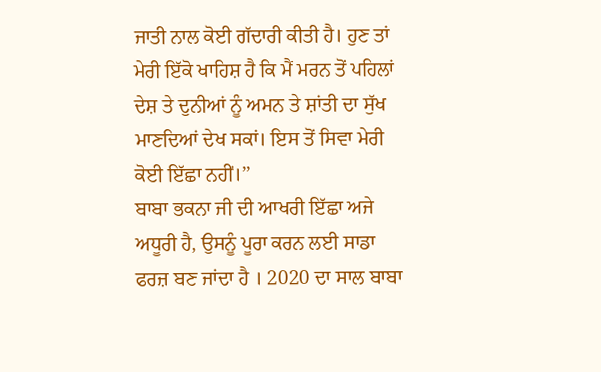ਜਾਤੀ ਨਾਲ ਕੋਈ ਗੱਦਾਰੀ ਕੀਤੀ ਹੈ। ਹੁਣ ਤਾਂ ਮੇਰੀ ਇੱਕੋ ਖਾਹਿਸ਼ ਹੈ ਕਿ ਮੈਂ ਮਰਨ ਤੋਂ ਪਹਿਲਾਂ ਦੇਸ਼ ਤੇ ਦੁਨੀਆਂ ਨੂੰ ਅਮਨ ਤੇ ਸ਼ਾਂਤੀ ਦਾ ਸੁੱਖ ਮਾਣਦਿਆਂ ਦੇਖ ਸਕਾਂ। ਇਸ ਤੋਂ ਸਿਵਾ ਮੇਰੀ ਕੋਈ ਇੱਛਾ ਨਹੀਂ।’’
ਬਾਬਾ ਭਕਨਾ ਜੀ ਦੀ ਆਖਰੀ ਇੱਛਾ ਅਜੇ ਅਧੂਰੀ ਹੈ, ਉਸਨੂੰ ਪੂਰਾ ਕਰਨ ਲਈ ਸਾਡਾ ਫਰਜ਼ ਬਣ ਜਾਂਦਾ ਹੈ । 2020 ਦਾ ਸਾਲ ਬਾਬਾ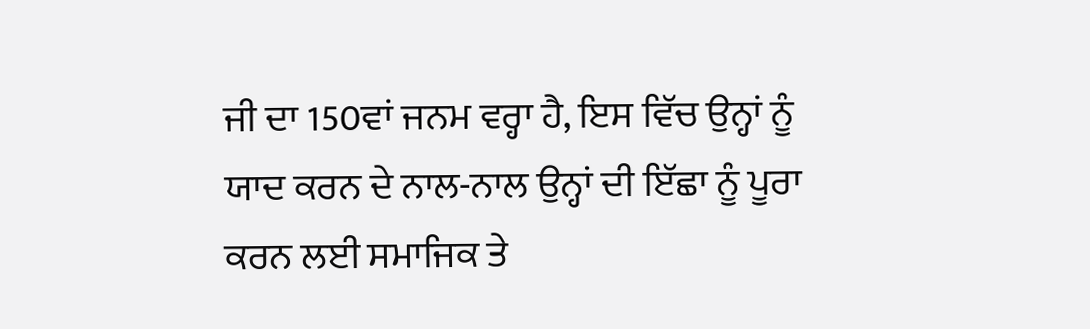ਜੀ ਦਾ 150ਵਾਂ ਜਨਮ ਵਰ੍ਹਾ ਹੈ, ਇਸ ਵਿੱਚ ਉਨ੍ਹਾਂ ਨੂੰ ਯਾਦ ਕਰਨ ਦੇ ਨਾਲ-ਨਾਲ ਉਨ੍ਹਾਂ ਦੀ ਇੱਛਾ ਨੂੰ ਪੂਰਾ ਕਰਨ ਲਈ ਸਮਾਜਿਕ ਤੇ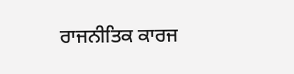ਰਾਜਨੀਤਿਕ ਕਾਰਜ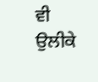ਵੀ ਉਲੀਕੇ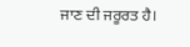ਜਾਣ ਦੀ ਜਰੂਰਤ ਹੈ।